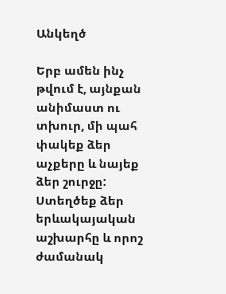Անկեղծ

Երբ ամեն ինչ թվում է, այնքան անիմաստ ու տխուր, մի պահ փակեք ձեր աչքերը և նայեք ձեր շուրջը: Ստեղծեք ձեր երևակայական աշխարհը և որոշ ժամանակ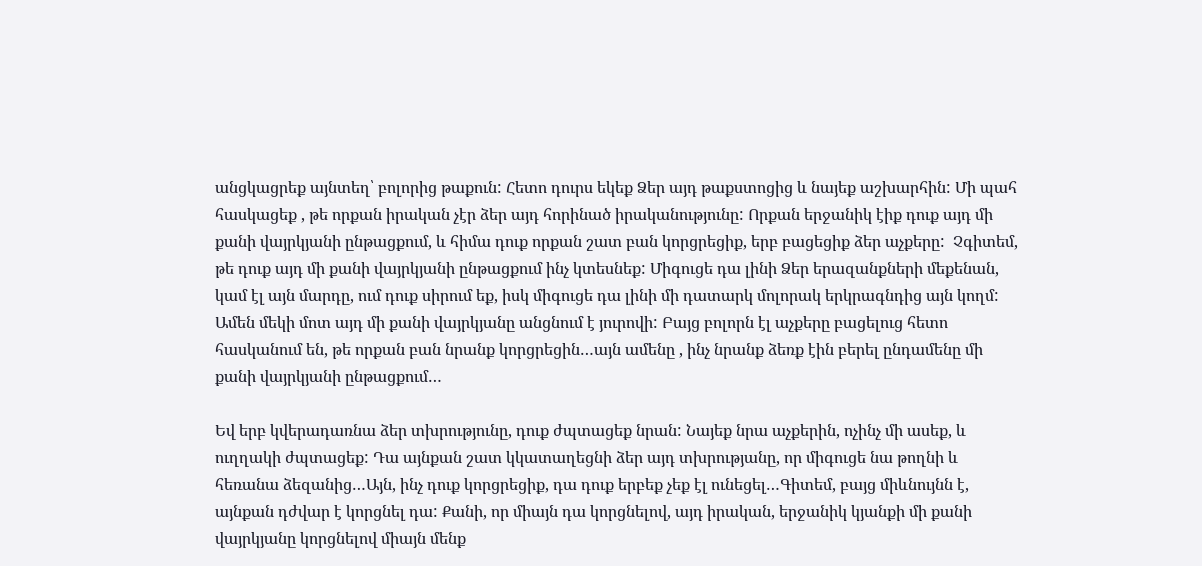անցկացրեք այնտեղ՝ բոլորից թաքուն: Հետո դուրս եկեք Ձեր այդ թաքստոցից և նայեք աշխարհին: Մի պահ հասկացեք , թե որքան իրական չէր ձեր այդ հորինած իրականությունը: Որքան երջանիկ էիք դուք այդ մի քանի վայրկյանի ընթացքում, և հիմա դուք որքան շատ բան կորցրեցիք, երբ բացեցիք ձեր աչքերը:  Չգիտեմ, թե դուք այդ մի քանի վայրկյանի ընթացքում ինչ կտեսնեք: Միգուցե դա լինի Ձեր երազանքների մեքենան, կամ էլ այն մարդը, ում դուք սիրում եք, իսկ միգուցե դա լինի մի դատարկ մոլորակ երկրագնդից այն կողմ: Ամեն մեկի մոտ այդ մի քանի վայրկյանը անցնում է յուրովի: Բայց բոլորն էլ աչքերը բացելուց հետո հասկանում են, թե որքան բան նրանք կորցրեցին…այն ամենը , ինչ նրանք ձեռք էին բերել ընդամենը մի քանի վայրկյանի ընթացքում…

Եվ երբ կվերադառնա ձեր տխրությունը, դուք ժպտացեք նրան: Նայեք նրա աչքերին, ոչինչ մի ասեք, և ուղղակի ժպտացեք: Դա այնքան շատ կկատաղեցնի ձեր այդ տխրությանը, որ միգուցե նա թողնի և հեռանա ձեզանից…Այն, ինչ դուք կորցրեցիք, դա դուք երբեք չեք էլ ունեցել…Գիտեմ, բայց միևնույնն է, այնքան դժվար է կորցնել դա: Քանի, որ միայն դա կորցնելով, այդ իրական, երջանիկ կյանքի մի քանի վայրկյանը կորցնելով միայն մենք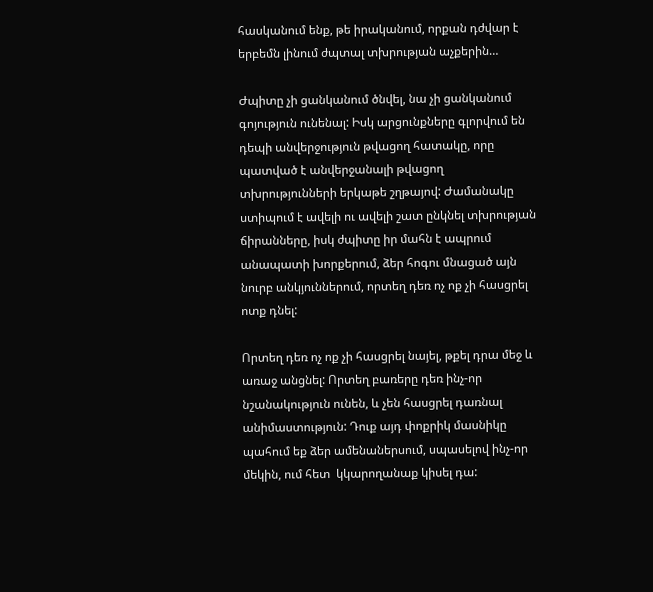հասկանում ենք, թե իրականում, որքան դժվար է երբեմն լինում ժպտալ տխրության աչքերին…

Ժպիտը չի ցանկանում ծնվել, նա չի ցանկանում գոյություն ունենալ: Իսկ արցունքները գլորվում են դեպի անվերջություն թվացող հատակը, որը պատված է անվերջանալի թվացող տխրությունների երկաթե շղթայով: Ժամանակը ստիպում է ավելի ու ավելի շատ ընկնել տխրության ճիրանները, իսկ ժպիտը իր մահն է ապրում անապատի խորքերում, ձեր հոգու մնացած այն նուրբ անկյուններում, որտեղ դեռ ոչ ոք չի հասցրել ոտք դնել:

Որտեղ դեռ ոչ ոք չի հասցրել նայել, թքել դրա մեջ և առաջ անցնել: Որտեղ բառերը դեռ ինչ-որ նշանակություն ունեն, և չեն հասցրել դառնալ անիմաստություն: Դուք այդ փոքրիկ մասնիկը պահում եք ձեր ամենաներսում, սպասելով ինչ-որ մեկին, ում հետ  կկարողանաք կիսել դա: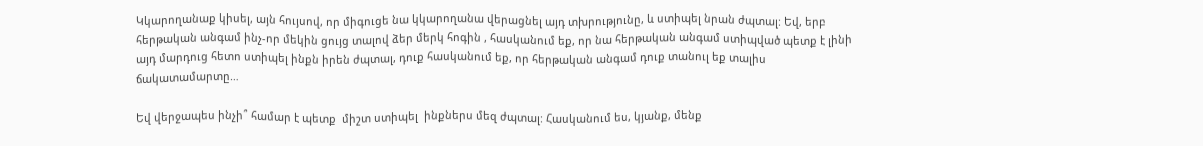Կկարողանաք կիսել, այն հույսով, որ միգուցե նա կկարողանա վերացնել այդ տխրությունը, և ստիպել նրան ժպտալ: Եվ, երբ հերթական անգամ ինչ-որ մեկին ցույց տալով ձեր մերկ հոգին , հասկանում եք, որ նա հերթական անգամ ստիպված պետք է լինի այդ մարդուց հետո ստիպել ինքն իրեն ժպտալ, դուք հասկանում եք, որ հերթական անգամ դուք տանուլ եք տալիս ճակատամարտը…

Եվ վերջապես ինչի՞ համար է պետք  միշտ ստիպել  ինքներս մեզ ժպտալ: Հասկանում ես, կյանք, մենք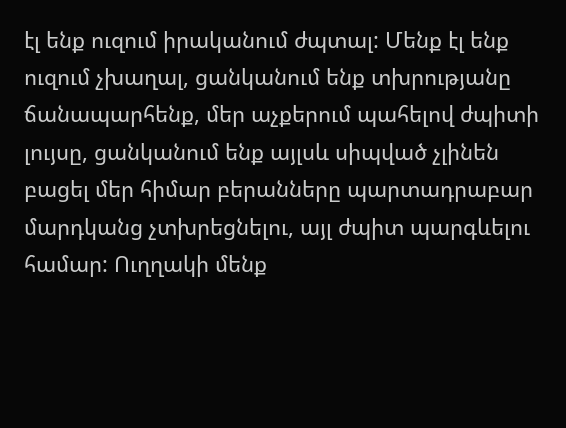էլ ենք ուզում իրականում ժպտալ: Մենք էլ ենք ուզում չխաղալ, ցանկանում ենք տխրությանը ճանապարհենք, մեր աչքերում պահելով ժպիտի լույսը, ցանկանում ենք այլսև սիպված չլինեն բացել մեր հիմար բերանները պարտադրաբար մարդկանց չտխրեցնելու, այլ ժպիտ պարգևելու համար: Ուղղակի մենք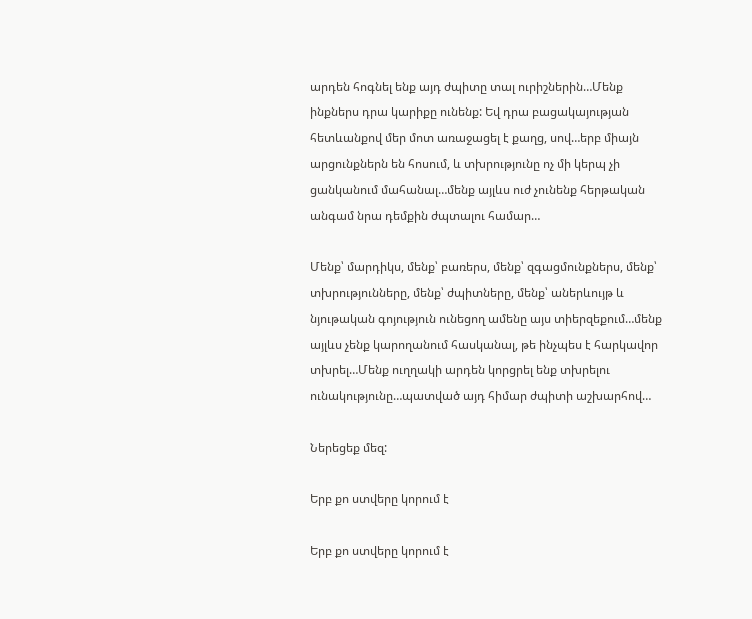արդեն հոգնել ենք այդ ժպիտը տալ ուրիշներին…Մենք ինքներս դրա կարիքը ունենք: Եվ դրա բացակայության հետևանքով մեր մոտ առաջացել է քաղց, սով…երբ միայն արցունքներն են հոսում, և տխրությունը ոչ մի կերպ չի ցանկանում մահանալ…մենք այլևս ուժ չունենք հերթական անգամ նրա դեմքին ժպտալու համար…

Մենք՝ մարդիկս, մենք՝ բառերս, մենք՝ զգացմունքներս, մենք՝ տխրությունները, մենք՝ ժպիտները, մենք՝ աներևույթ և նյութական գոյություն ունեցող ամենը այս տիերզեքում…մենք այլևս չենք կարողանում հասկանալ, թե ինչպես է հարկավոր տխրել…Մենք ուղղակի արդեն կորցրել ենք տխրելու ունակությունը…պատված այդ հիմար ժպիտի աշխարհով…

Ներեցեք մեզ:

Երբ քո ստվերը կորում է

Երբ քո ստվերը կորում է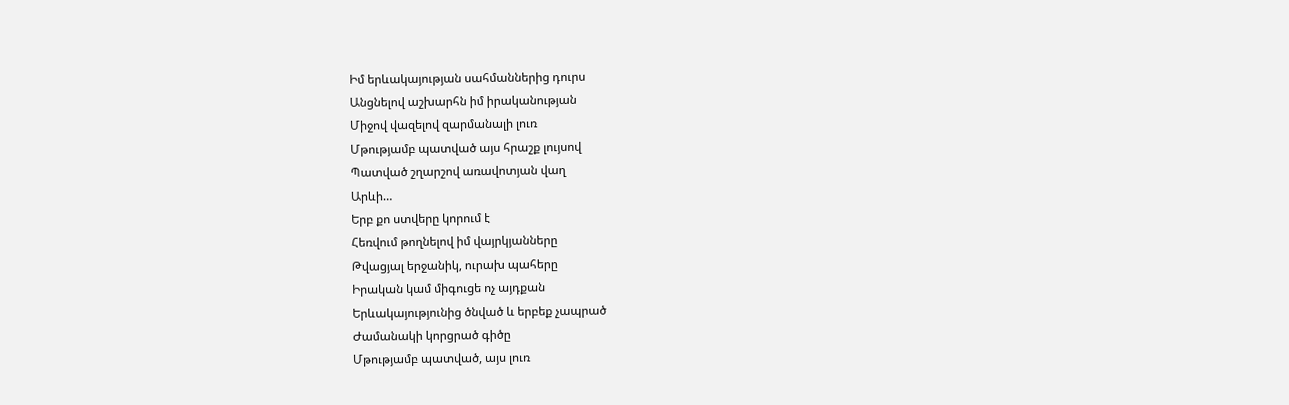Իմ երևակայության սահմաններից դուրս
Անցնելով աշխարհն իմ իրականության
Միջով վազելով զարմանալի լուռ
Մթությամբ պատված այս հրաշք լույսով
Պատված շղարշով առավոտյան վաղ
Արևի…
Երբ քո ստվերը կորում է
Հեռվում թողնելով իմ վայրկյանները
Թվացյալ երջանիկ, ուրախ պահերը
Իրական կամ միգուցե ոչ այդքան
Երևակայությունից ծնված և երբեք չապրած
Ժամանակի կորցրած գիծը
Մթությամբ պատված, այս լուռ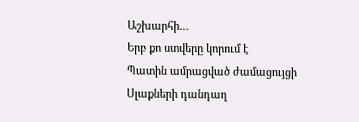Աշխարհի…
Երբ քո ստվերը կորում է
Պատին ամրացված ժամացույցի
Սլաքների դանդաղ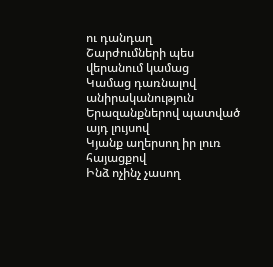ու դանդաղ
Շարժումների պես վերանում կամաց
Կամաց դառնալով անիրականություն
Երազանքներով պատված այդ լույսով
Կյանք աղերսող իր լուռ հայացքով
Ինձ ոչինչ չասող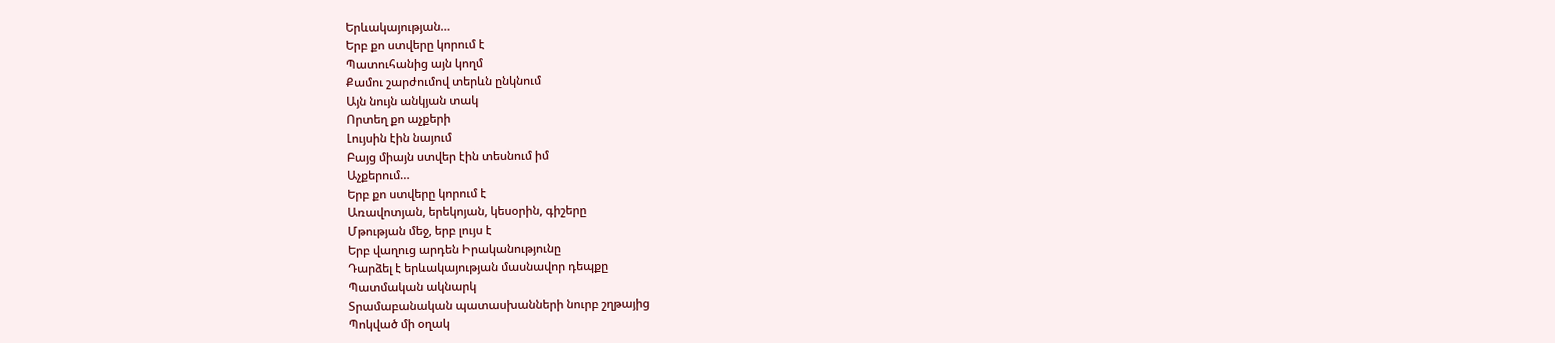Երևակայության…
Երբ քո ստվերը կորում է
Պատուհանից այն կողմ
Քամու շարժումով տերևն ընկնում
Այն նույն անկյան տակ
Որտեղ քո աչքերի
Լույսին էին նայում
Բայց միայն ստվեր էին տեսնում իմ
Աչքերում…
Երբ քո ստվերը կորում է
Առավոտյան, երեկոյան, կեսօրին, գիշերը
Մթության մեջ, երբ լույս է
Երբ վաղուց արդեն Իրականությունը
Դարձել է երևակայության մասնավոր դեպքը
Պատմական ակնարկ
Տրամաբանական պատասխանների նուրբ շղթայից
Պոկված մի օղակ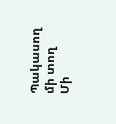Պակասող մի տող
Մի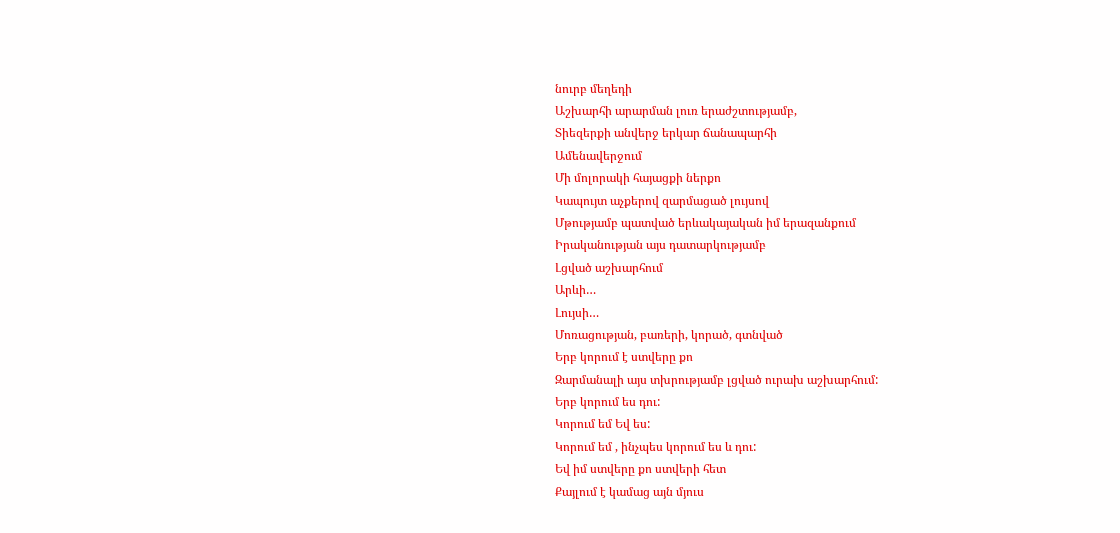նուրբ մեղեդի
Աշխարհի արարման լուռ երաժշտությամբ,
Տիեզերքի անվերջ երկար ճանապարհի
Ամենավերջում
Մի մոլորակի հայացքի ներքո
Կապույտ աչքերով զարմացած լույսով
Մթությամբ պատված երևակայական իմ երազանքում
Իրականության այս դատարկությամբ
Լցված աշխարհում
Արևի…
Լույսի…
Մոռացության, բառերի, կորած, գտնված
Երբ կորում է ստվերը քո
Զարմանալի այս տխրությամբ լցված ուրախ աշխարհում:
Երբ կորում ես դու:
Կորում եմ Եվ ես:
Կորում եմ , ինչպես կորում ես և դու:
Եվ իմ ստվերը քո ստվերի հետ
Քայլում է կամաց այն մյուս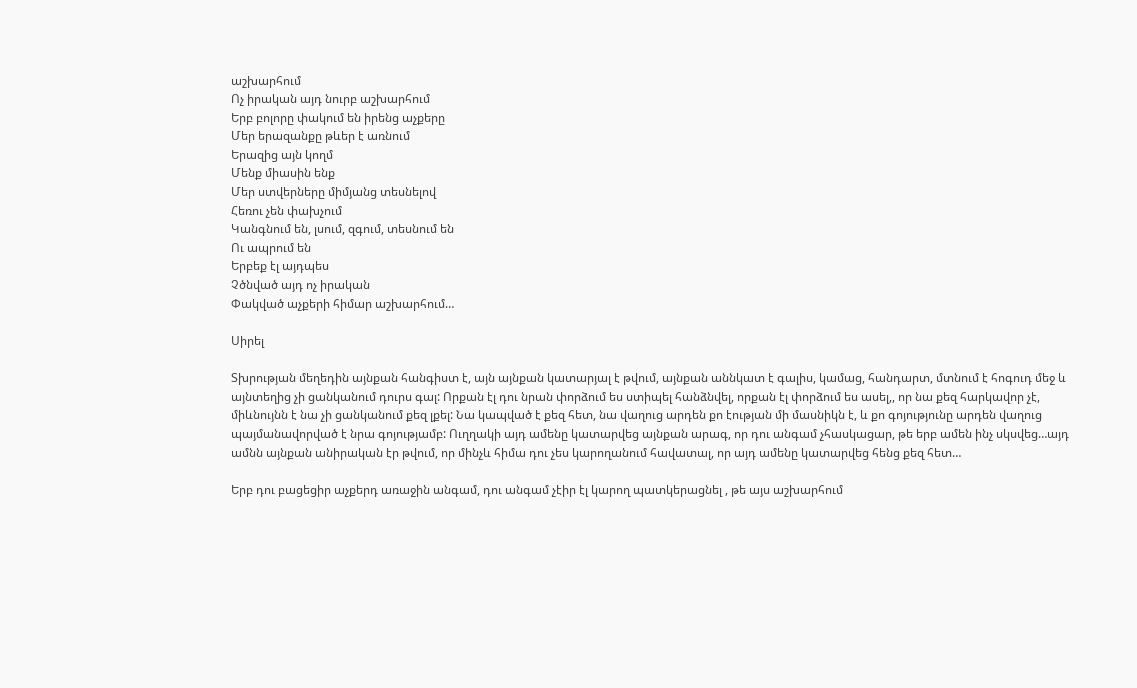աշխարհում
Ոչ իրական այդ նուրբ աշխարհում
Երբ բոլորը փակում են իրենց աչքերը
Մեր երազանքը թևեր է առնում
Երազից այն կողմ
Մենք միասին ենք
Մեր ստվերները միմյանց տեսնելով
Հեռու չեն փախչում
Կանգնում են, լսում, զգում, տեսնում են
Ու ապրում են
Երբեք էլ այդպես
Չծնված այդ ոչ իրական
Փակված աչքերի հիմար աշխարհում…

Սիրել

Տխրության մեղեդին այնքան հանգիստ է, այն այնքան կատարյալ է թվում, այնքան աննկատ է գալիս, կամաց, հանդարտ, մտնում է հոգուդ մեջ և այնտեղից չի ցանկանում դուրս գալ: Որքան էլ դու նրան փորձում ես ստիպել հանձնվել, որքան էլ փորձում ես ասել,, որ նա քեզ հարկավոր չէ, միևնույնն է նա չի ցանկանում քեզ լքել: Նա կապված է քեզ հետ, նա վաղուց արդեն քո էության մի մասնիկն է, և քո գոյությունը արդեն վաղուց պայմանավորված է նրա գոյությամբ: Ուղղակի այդ ամենը կատարվեց այնքան արագ, որ դու անգամ չհասկացար, թե երբ ամեն ինչ սկսվեց…այդ ամնն այնքան անիրական էր թվում, որ մինչև հիմա դու չես կարողանում հավատալ, որ այդ ամենը կատարվեց հենց քեզ հետ…

Երբ դու բացեցիր աչքերդ առաջին անգամ, դու անգամ չէիր էլ կարող պատկերացնել , թե այս աշխարհում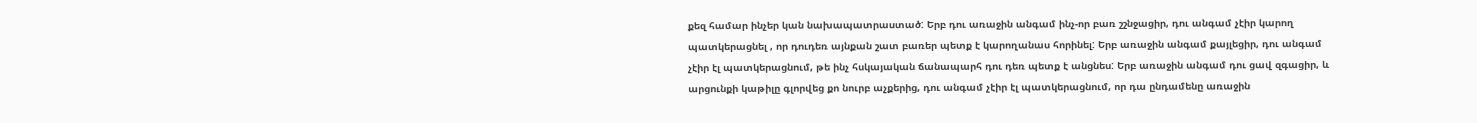քեզ համար ինչեր կան նախապատրաստած: Երբ դու առաջին անգամ ինչ-որ բառ շշնջացիր, դու անգամ չէիր կարող պատկերացնել , որ դուդեռ այնքան շատ բառեր պետք է կարողանաս հորինել: Երբ առաջին անգամ քայլեցիր, դու անգամ չէիր էլ պատկերացնում, թե ինչ հսկայական ճանապարհ դու դեռ պետք է անցնես: Երբ առաջին անգամ դու ցավ զգացիր, և արցունքի կաթիլը գլորվեց քո նուրբ աչքերից, դու անգամ չէիր էլ պատկերացնում, որ դա ընդամենը առաջին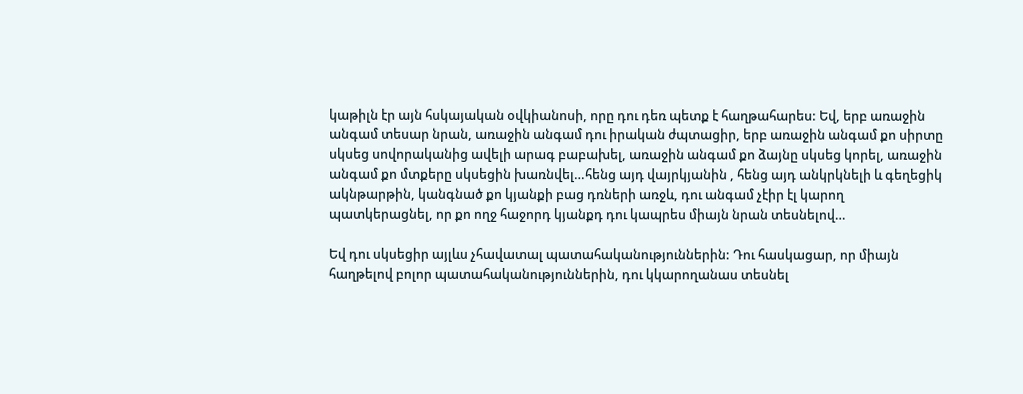կաթիլն էր այն հսկայական օվկիանոսի, որը դու դեռ պետք է հաղթահարես: Եվ, երբ առաջին անգամ տեսար նրան, առաջին անգամ դու իրական ժպտացիր, երբ առաջին անգամ քո սիրտը սկսեց սովորականից ավելի արագ բաբախել, առաջին անգամ քո ձայնը սկսեց կորել, առաջին անգամ քո մտքերը սկսեցին խառնվել…հենց այդ վայրկյանին , հենց այդ անկրկնելի և գեղեցիկ ակնթարթին, կանգնած քո կյանքի բաց դռների առջև, դու անգամ չէիր էլ կարող պատկերացնել, որ քո ողջ հաջորդ կյանքդ դու կապրես միայն նրան տեսնելով…

Եվ դու սկսեցիր այլևս չհավատալ պատահականություններին: Դու հասկացար, որ միայն հաղթելով բոլոր պատահականություններին, դու կկարողանաս տեսնել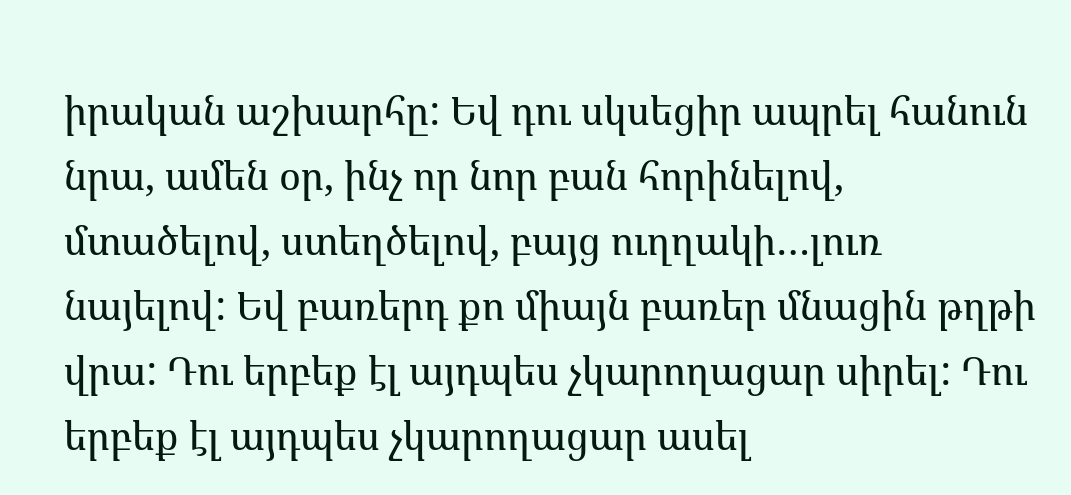իրական աշխարհը: Եվ դու սկսեցիր ապրել հանուն նրա, ամեն օր, ինչ որ նոր բան հորինելով, մտածելով, ստեղծելով, բայց ուղղակի…լուռ նայելով: Եվ բառերդ քո միայն բառեր մնացին թղթի վրա: Դու երբեք էլ այդպես չկարողացար սիրել: Դու երբեք էլ այդպես չկարողացար ասել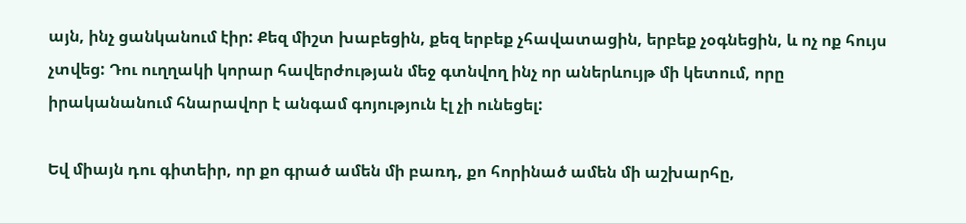այն, ինչ ցանկանում էիր: Քեզ միշտ խաբեցին, քեզ երբեք չհավատացին, երբեք չօգնեցին, և ոչ ոք հույս չտվեց: Դու ուղղակի կորար հավերժության մեջ գտնվող ինչ որ աներևույթ մի կետում, որը իրականանում հնարավոր է անգամ գոյություն էլ չի ունեցել:

Եվ միայն դու գիտեիր, որ քո գրած ամեն մի բառդ, քո հորինած ամեն մի աշխարհը,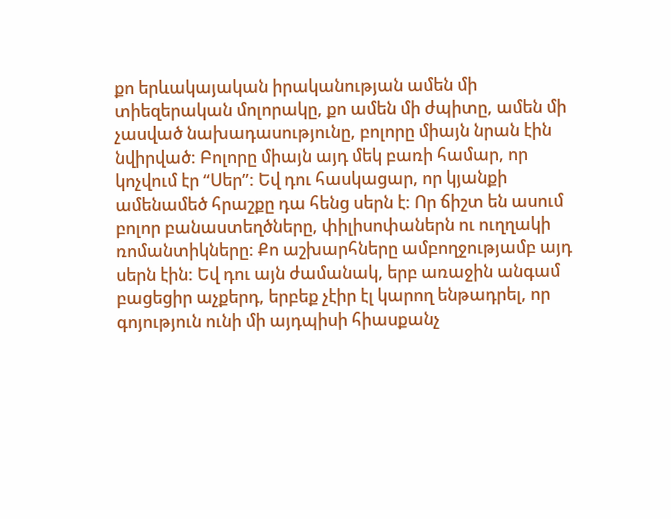քո երևակայական իրականության ամեն մի տիեզերական մոլորակը, քո ամեն մի ժպիտը, ամեն մի չասված նախադասությունը, բոլորը միայն նրան էին նվիրված: Բոլորը միայն այդ մեկ բառի համար, որ կոչվում էր “Սեր”: Եվ դու հասկացար, որ կյանքի ամենամեծ հրաշքը դա հենց սերն է: Որ ճիշտ են ասում բոլոր բանաստեղծները, փիլիսոփաներն ու ուղղակի ռոմանտիկները: Քո աշխարհները ամբողջությամբ այդ սերն էին: Եվ դու այն ժամանակ, երբ առաջին անգամ բացեցիր աչքերդ, երբեք չէիր էլ կարող ենթադրել, որ գոյություն ունի մի այդպիսի հիասքանչ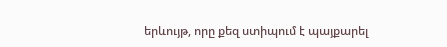երևույթ, որը քեզ ստիպում է պայքարել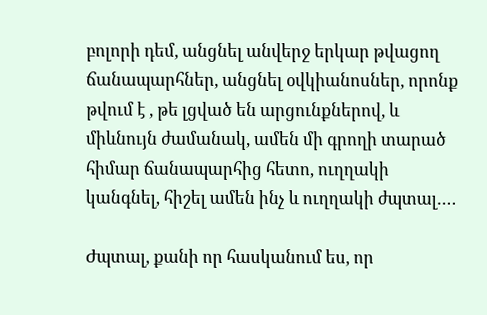բոլորի դեմ, անցնել անվերջ երկար թվացող ճանապարհներ, անցնել օվկիանոսներ, որոնք թվում է , թե լցված են արցունքներով, և միևնույն ժամանակ, ամեն մի գրողի տարած հիմար ճանապարհից հետո, ուղղակի կանգնել, հիշել ամեն ինչ և ուղղակի ժպտալ….

Ժպտալ, քանի որ հասկանում ես, որ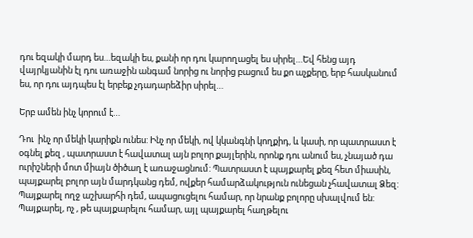դու եզակի մարդ ես…եզակի ես, քանի որ դու կարողացել ես սիրել…Եվ հենց այդ վայրկյանին էլ դու առաջին անգամ նորից ու նորից բացում ես քո աչքերը, երբ հասկանում ես, որ դու այդպես էլ երբեք չդադարեձիր սիրել…

Երբ ամեն ինչ կորում է…

Դու  ինչ որ մեկի կարիքն ունես: Ինչ որ մեկի, ով կկանգնի կողքիդ, և կասի, որ պատրաստ է օգնել քեզ , պատրաստ է հավատալ այն բոլոր քայլերին, որոնք դու անում ես, չնայած դա ուրիշների մոտ միայն ծիծաղ է առաջացնում: Պատրաստ է պայքարել քեզ հետ միասին, պայքարել բոլոր այն մարդկանց դեմ, ովքեր համարձակություն ունեցան չհավատալ Ձեզ: Պայքարել ողջ աշխարհի դեմ, ապացուցելու համար, որ նրանք բոլորը սխալվում են: Պայքարել, ոչ , թե պայքարելու համար, այլ պայքարել հաղթելու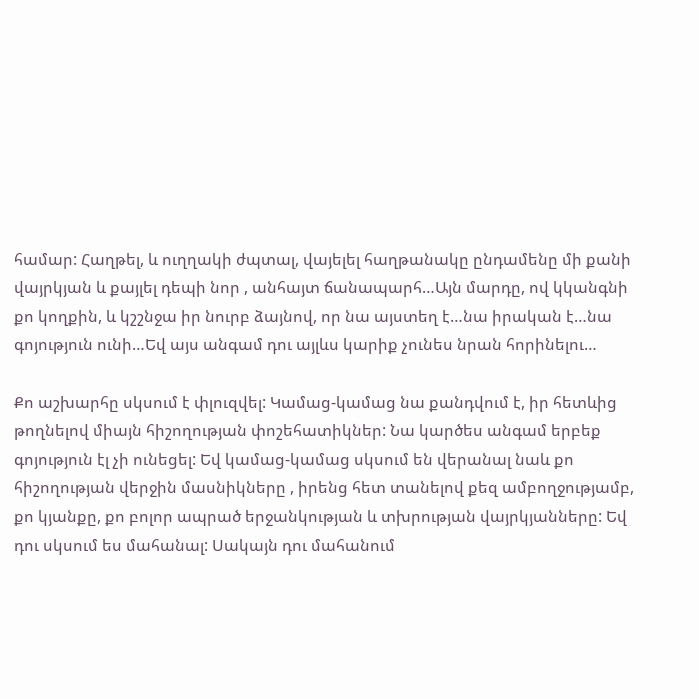համար: Հաղթել, և ուղղակի ժպտալ, վայելել հաղթանակը ընդամենը մի քանի վայրկյան և քայլել դեպի նոր , անհայտ ճանապարհ…Այն մարդը, ով կկանգնի քո կողքին, և կշշնջա իր նուրբ ձայնով, որ նա այստեղ է…նա իրական է…նա գոյություն ունի…Եվ այս անգամ դու այլևս կարիք չունես նրան հորինելու…

Քո աշխարհը սկսում է փլուզվել: Կամաց-կամաց նա քանդվում է, իր հետևից թողնելով միայն հիշողության փոշեհատիկներ: Նա կարծես անգամ երբեք գոյություն էլ չի ունեցել: Եվ կամաց-կամաց սկսում են վերանալ նաև քո հիշողության վերջին մասնիկները , իրենց հետ տանելով քեզ ամբողջությամբ, քո կյանքը, քո բոլոր ապրած երջանկության և տխրության վայրկյանները: Եվ դու սկսում ես մահանալ: Սակայն դու մահանում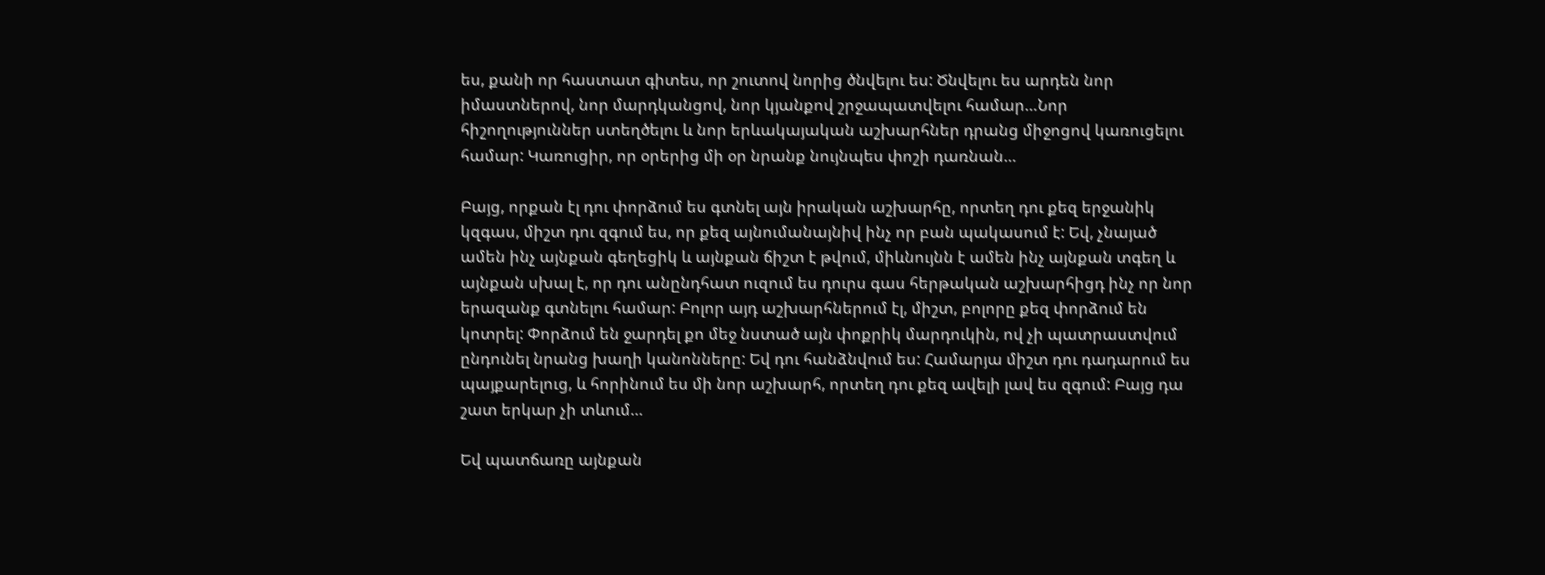ես, քանի որ հաստատ գիտես, որ շուտով նորից ծնվելու ես: Ծնվելու ես արդեն նոր իմաստներով, նոր մարդկանցով, նոր կյանքով շրջապատվելու համար…Նոր հիշողություններ ստեղծելու և նոր երևակայական աշխարհներ դրանց միջոցով կառուցելու համար: Կառուցիր, որ օրերից մի օր նրանք նույնպես փոշի դառնան…

Բայց, որքան էլ դու փորձում ես գտնել այն իրական աշխարհը, որտեղ դու քեզ երջանիկ կզգաս, միշտ դու զգում ես, որ քեզ այնումանայնիվ ինչ որ բան պակասում է: Եվ, չնայած ամեն ինչ այնքան գեղեցիկ և այնքան ճիշտ է թվում, միևնույնն է ամեն ինչ այնքան տգեղ և այնքան սխալ է, որ դու անընդհատ ուզում ես դուրս գաս հերթական աշխարհիցդ ինչ որ նոր երազանք գտնելու համար: Բոլոր այդ աշխարհներում էլ, միշտ, բոլորը քեզ փորձում են կոտրել: Փորձում են ջարդել քո մեջ նստած այն փոքրիկ մարդուկին, ով չի պատրաստվում ընդունել նրանց խաղի կանոնները: Եվ դու հանձնվում ես: Համարյա միշտ դու դադարում ես պայքարելուց, և հորինում ես մի նոր աշխարհ, որտեղ դու քեզ ավելի լավ ես զգում: Բայց դա շատ երկար չի տևում…

Եվ պատճառը այնքան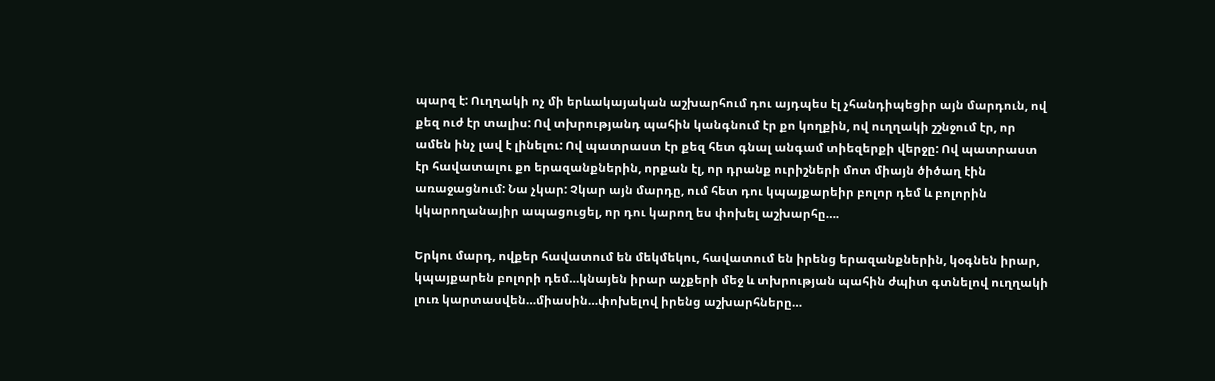պարզ է: Ուղղակի ոչ մի երևակայական աշխարհում դու այդպես էլ չհանդիպեցիր այն մարդուն, ով քեզ ուժ էր տալիս: Ով տխրությանդ պահին կանգնում էր քո կողքին, ով ուղղակի շշնջում էր, որ ամեն ինչ լավ է լինելու: Ով պատրաստ էր քեզ հետ գնալ անգամ տիեզերքի վերջը: Ով պատրաստ էր հավատալու քո երազանքներին, որքան էլ, որ դրանք ուրիշների մոտ միայն ծիծաղ էին առաջացնում: Նա չկար: Չկար այն մարդը, ում հետ դու կպայքարեիր բոլոր դեմ և բոլորին կկարողանայիր ապացուցել, որ դու կարող ես փոխել աշխարհը….

Երկու մարդ, ովքեր հավատում են մեկմեկու, հավատում են իրենց երազանքներին, կօգնեն իրար, կպայքարեն բոլորի դեմ…կնայեն իրար աչքերի մեջ և տխրության պահին ժպիտ գտնելով ուղղակի լուռ կարտասվեն…միասին…փոխելով իրենց աշխարհները…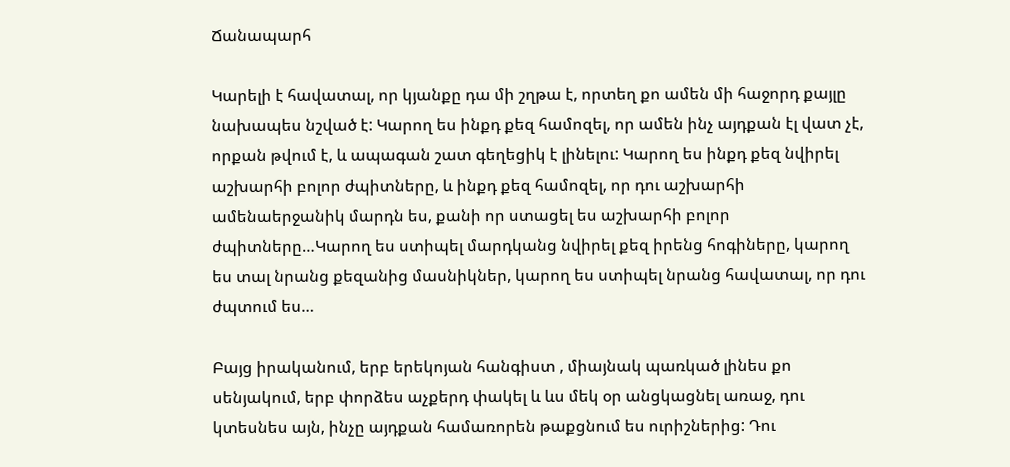Ճանապարհ

Կարելի է հավատալ, որ կյանքը դա մի շղթա է, որտեղ քո ամեն մի հաջորդ քայլը նախապես նշված է: Կարող ես ինքդ քեզ համոզել, որ ամեն ինչ այդքան էլ վատ չէ, որքան թվում է, և ապագան շատ գեղեցիկ է լինելու: Կարող ես ինքդ քեզ նվիրել աշխարհի բոլոր ժպիտները, և ինքդ քեզ համոզել, որ դու աշխարհի ամենաերջանիկ մարդն ես, քանի որ ստացել ես աշխարհի բոլոր ժպիտները…Կարող ես ստիպել մարդկանց նվիրել քեզ իրենց հոգիները, կարող ես տալ նրանց քեզանից մասնիկներ, կարող ես ստիպել նրանց հավատալ, որ դու ժպտում ես…

Բայց իրականում, երբ երեկոյան հանգիստ , միայնակ պառկած լինես քո սենյակում, երբ փորձես աչքերդ փակել և ևս մեկ օր անցկացնել առաջ, դու կտեսնես այն, ինչը այդքան համառորեն թաքցնում ես ուրիշներից: Դու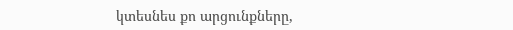կտեսնես քո արցունքները,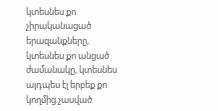կտեսնես քո չիրականացած երազանքները, կտեսնես քո անցած ժամանակը, կտեսնես այդպես էլ երբեք քո կողմից չասված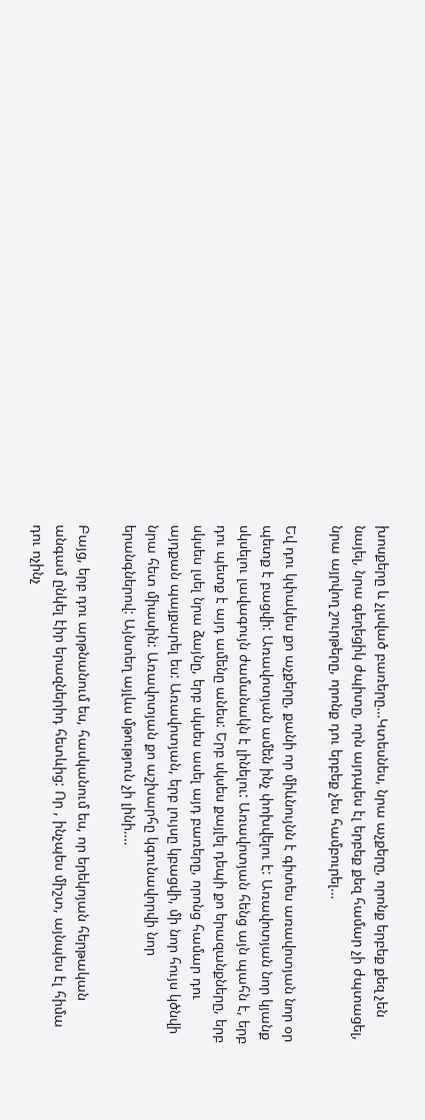խոսքերը և չլսված բառերը…Կտեսնես, նրա աչքերը, որոնք երբեք քեզ չեն նայել, նրա գեղեցիկ ժպիտը, որն այդպես էլ երբեք քեզ համար չի ժպտացել, նրա այրվող շուրթերը, որոնք դու երբեք չես համբուրել…

Եվ դու կփակես քո աչքերը, քանի որ միևնույնն է գիտես առավոտյան նոր օր պետք է բացվի: Առավոտյան ամեն ինչ փոխվելու է: Առավոտյան նոր կյանք սկսելու լավագույն ժամանակն է լինելու: Առավոտյան հենց այն պահն է, երբ դու պետք է այդ ամենը անես: Երբ սկսես քայլել դեպի քո երազանքները, երբ սկսես լսել նրա ձայնը, երբ սկսես ասել այդ բառերը, որոնց համար դու այդքան պայքարել ես: Առավոտյան, երբ լույսը կբացվի, մի նոր հույս կծնվի նրա հետ միասին: Առավոտյան քո աշխարհը կգունավորվի նոր երանգներով: Այնտեղ այլևս մթություն չի լինի….

Բայց, երբ դու արթնանում ես, հասկանում ես, որ երեկոյան հերթական անգամ ընկել էիր երազներիդ հետևից: Որ , ինչպես միշտ, այնպես էլ հիմա դու ոչինչ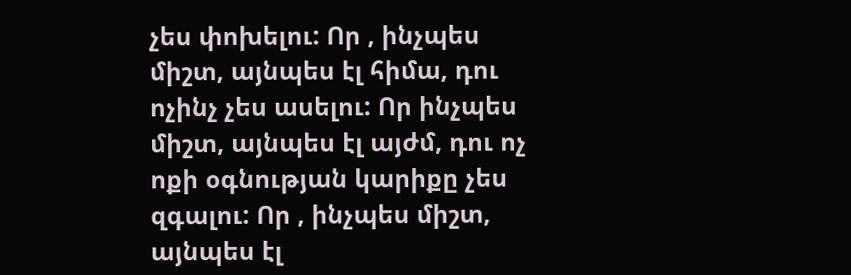չես փոխելու: Որ , ինչպես միշտ, այնպես էլ հիմա, դու ոչինչ չես ասելու: Որ ինչպես միշտ, այնպես էլ այժմ, դու ոչ ոքի օգնության կարիքը չես զգալու: Որ , ինչպես միշտ, այնպես էլ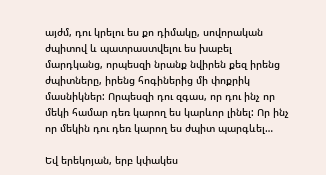այժմ, դու կրելու ես քո դիմակը, սովորական ժպիտով և պատրաստվելու ես խաբել մարդկանց, որպեսզի նրանք նվիրեն քեզ իրենց ժպիտները, իրենց հոգիներից մի փոքրիկ մասնիկներ: Որպեսզի դու զգաս, որ դու ինչ որ մեկի համար դեռ կարող ես կարևոր լինել: Որ ինչ որ մեկին դու դեռ կարող ես ժպիտ պարգևել…

Եվ երեկոյան, երբ կփակես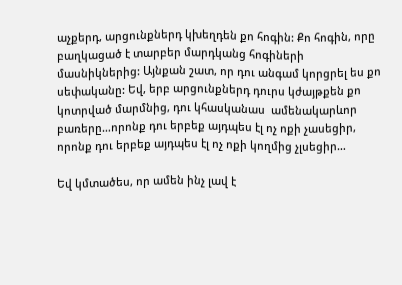աչքերդ, արցունքներդ կխեղդեն քո հոգին: Քո հոգին, որը բաղկացած է տարբեր մարդկանց հոգիների մասնիկներից: Այնքան շատ, որ դու անգամ կորցրել ես քո սեփականը: Եվ, երբ արցունքներդ դուրս կժայթքեն քո կոտրված մարմնից, դու կհասկանաս  ամենակարևոր բառերը…որոնք դու երբեք այդպես էլ ոչ ոքի չասեցիր, որոնք դու երբեք այդպես էլ ոչ ոքի կողմից չլսեցիր…

Եվ կմտածես, որ ամեն ինչ լավ է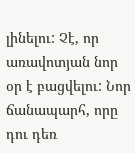լինելու: Չէ, որ առավոտյան նոր օր է բացվելու: Նոր ճանապարհ, որը դու դեռ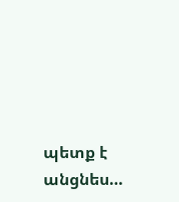պետք է անցնես…